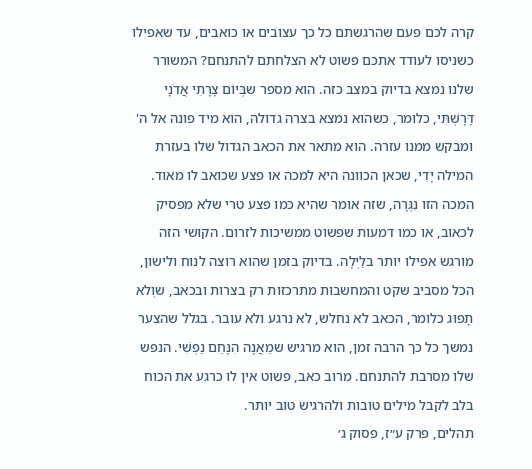קרה לכם פעם שהרגשתם כל כך עצובים או כואבים, עד שאפילו כשניסו לעודד אתכם פשוט לא הצלחתם להתנחם? המשורר שלנו נמצא בדיוק במצב כזה. הוא מספר שבְּיוֹם צָרָתִי אֲדֹנָי דָּרָשְׁתִּי, כלומר, כשהוא נמצא בצרה גדולה, הוא מיד פונה אל ה' ומבקש ממנו עזרה. הוא מתאר את הכאב הגדול שלו בעזרת המילה יָדִי, שכאן הכוונה היא למכה או פצע שכואב לו מאוד. המכה הזו נִגְּרָה, שזה אומר שהיא כמו פצע טרי שלא מפסיק לכאוב, או כמו דמעות שפשוט ממשיכות לזרום. הקושי הזה מורגש אפילו יותר בלַיְלָה. בדיוק בזמן שהוא רוצה לנוח ולישון, הכל מסביב שקט והמחשבות מתרכזות רק בצרות ובכאב, שוְלֹא תָפוּג כלומר, הכאב לא נחלש, לא נרגע ולא עובר. בגלל שהצער נמשך כל כך הרבה זמן, הוא מרגיש שמֵאֲנָה הִנָּחֵם נַפְשִׁי. הנפש שלו מסרבת להתנחם. מרוב כאב, פשוט אין לו כרגע את הכוח בלב לקבל מילים טובות ולהרגיש טוב יותר.
תהלים, פרק ע״ז, פסוק ג׳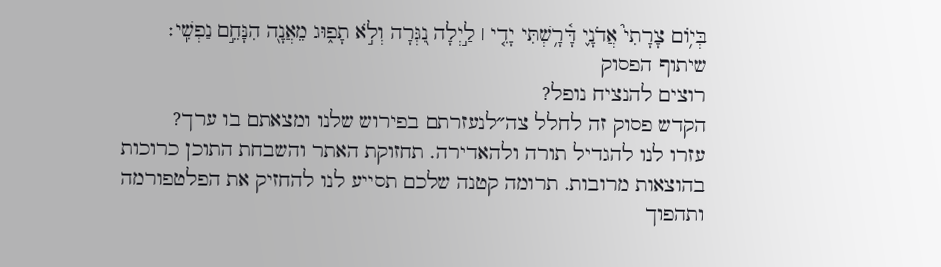בְּי֥וֹם צָרָתִי֮ אֲדֹנָ֢י דָּ֫רָ֥שְׁתִּי יָדִ֤י ׀ לַ֣יְלָה נִ֭גְּרָה וְלֹ֣א תָפ֑וּג מֵאֲנָ֖ה הִנָּחֵ֣ם נַפְשִֽׁי׃
שיתוף הפסוק
רוצים להנציח נופל?
הקדש פסוק זה לחלל צה״לנעזרתם בפירוש שלנו ומצאתם בו ערך?
עזרו לנו להגדיל תורה ולהאדירה. תחזוקת האתר והשבחת התוכן כרוכות בהוצאות מרובות. תרומה קטנה שלכם תסייע לנו להחזיק את הפלטפורמה ותהפוך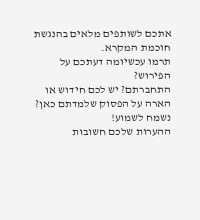אתכם לשותפים מלאים בהנגשת חוכמת המקרא.
תרמו עכשיומה דעתכם על הפירוש?
התחברתם? יש לכם חידוש או הארה על הפסוק שלמדתם כאן? נשמח לשמוע!
ההערות שלכם חשובות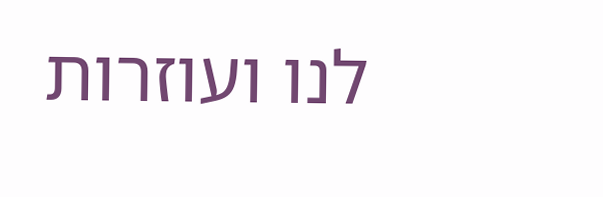לנו ועוזרות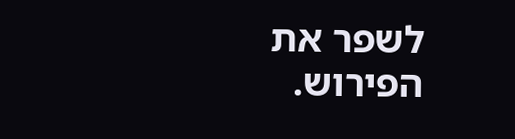לשפר את הפירוש.